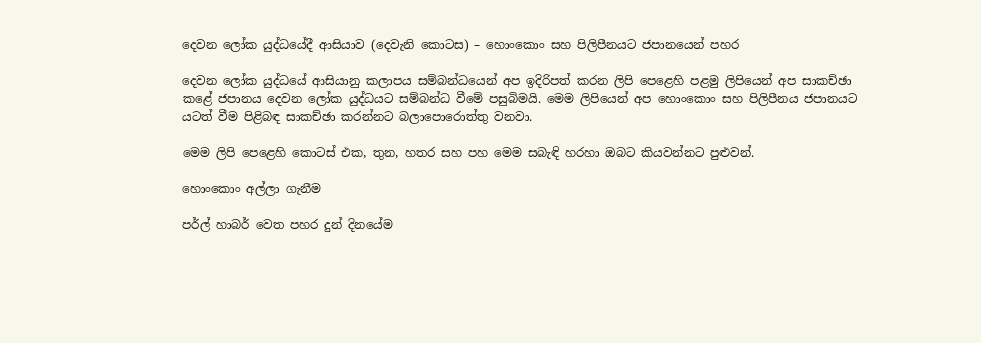දෙවන ලෝක යුද්ධයේදී ආසියාව (දෙවැනි කොටස) – හොංකොං සහ පිලිපීනයට ජපානයෙන් පහර

දෙවන ලෝක යුද්ධයේ ආසියානු කලාපය සම්බන්ධයෙන් අප ඉදිරිපත් කරන ලිපි පෙළෙහි පළමු ලිපියෙන් අප සාකච්ඡා කළේ ජපානය දෙවන ලෝක යුද්ධයට සම්බන්ධ වීමේ පසුබිමයි. මෙම ලිපියෙන් අප හොංකොං සහ පිලිපීනය ජපානයට යටත් වීම පිළිබඳ සාකච්ඡා කරන්නට බලාපොරොත්තු වනවා.

මෙම ලිපි පෙළෙහි කොටස් එක, තුන, හතර සහ පහ මෙම සබැඳි හරහා ඔබට කියවන්නට පුළුවන්.

හොංකොං අල්ලා ගැනීම

පර්ල් හාබර් වෙත පහර දුන් දිනයේම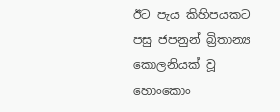ඊට පැය කිහිපයකට පසු ජපනුන් බ්‍රිතාන්‍ය කොලනියක් වූ හොංකොං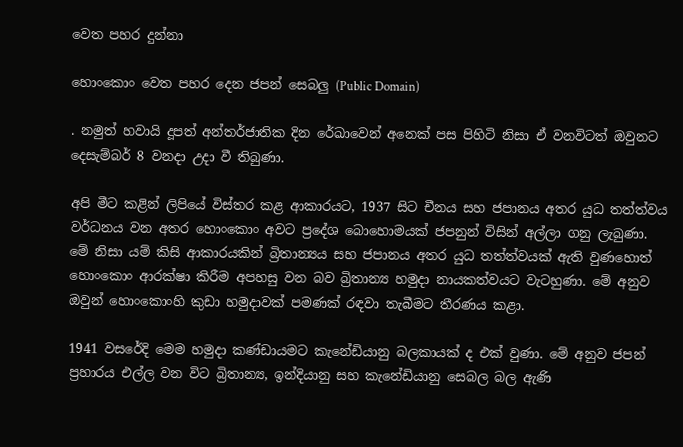වෙත පහර දුන්නා

හොංකොං වෙත පහර දෙන ජපන් සෙබලු (Public Domain)

. නමුත් හවායි දූපත් අන්තර්ජාතික දින රේඛාවෙන් අනෙක් පස පිහිටි නිසා ඒ වනවිටත් ඔවුනට දෙසැම්බර් 8 වනදා උදා වී තිබුණා.

අපි මීට කළින් ලිපියේ විස්තර කළ ආකාරයට, 1937 සිට චීනය සහ ජපානය අතර යුධ තත්ත්වය වර්ධනය වන අතර හොංකොං අවට ප්‍රදේශ බොහොමයක් ජපනුන් විසින් අල්ලා ගනු ලැබුණා. මේ නිසා යම් කිසි ආකාරයකින් බ්‍රිතාන්‍යය සහ ජපානය අතර යුධ තත්ත්වයක් ඇති වුණහොත් හොංකොං ආරක්ෂා කිරීම අපහසු වන බව බ්‍රිතාන්‍ය හමුදා නායකත්වයට වැටහුණා. මේ අනුව ඔවුන් හොංකොංහි කුඩා හමුදාවක් පමණක් රඳවා තැබීමට තීරණය කළා.

1941 වසරේදි මෙම හමුදා කණ්ඩායමට කැනේඩියානු බලකායක් ද එක් වුණා. මේ අනුව ජපන් ප්‍රහාරය එල්ල වන විට බ්‍රිතාන්‍ය, ඉන්දියානු සහ කැනේඩියානු සෙබල බල ඇණි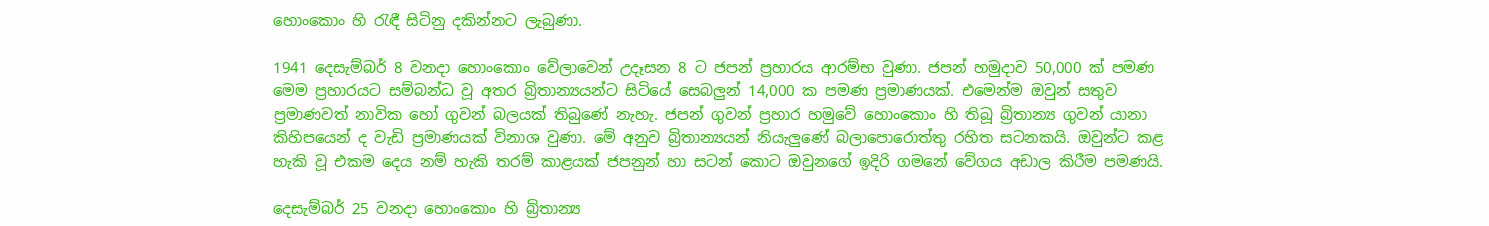හොංකොං හි රැඳී සිටිනු දකින්නට ලැබුණා.

1941 දෙසැම්බර් 8 වනදා හොංකොං වේලාවෙන් උදෑසන 8 ට ජපන් ප්‍රහාරය ආරම්භ වුණා. ජපන් හමුදාව 50,000 ක් පමණ මෙම ප්‍රහාරයට සම්බන්ධ වූ අතර බ්‍රිතාන්‍යයන්ට සිටියේ සෙබලුන් 14,000 ක පමණ ප්‍රමාණයක්. එමෙන්ම ඔවුන් සතුව ප්‍රමාණවත් නාවික හෝ ගුවන් බලයක් තිබුණේ නැහැ. ජපන් ගුවන් ප්‍රහාර හමුවේ හොංකොං හි තිබූ බ්‍රිතාන්‍ය ගුවන් යානා කිහිපයෙන් ද වැඩි ප්‍රමාණයක් විනාශ වුණා. මේ අනුව බ්‍රිතාන්‍යයන් නියැලුණේ බලාපොරොත්තු රහිත සටනකයි. ඔවුන්ට කළ හැකි වූ එකම දෙය නම් හැකි තරම් කාළයක් ජපනුන් හා සටන් කොට ඔවුනගේ ඉදිරි ගමනේ වේගය අඩාල කිරීම පමණයි.

දෙසැම්බර් 25 වනදා හොංකොං හි බ්‍රිතාන්‍ය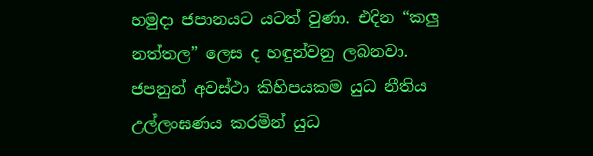හමුදා ජපානයට යටත් වුණා. එදින “කලු නත්තල” ලෙස ද හඳුන්වනු ලබනවා. ජපනුන් අවස්ථා කිහිපයකම යුධ නීතිය උල්ලංඝණය කරමින් යුධ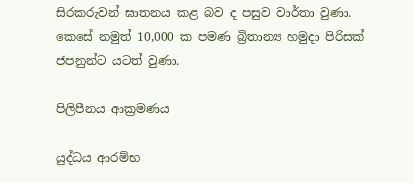සිරකරුවන් ඝාතනය කළ බව ද පසුව වාර්තා වුණා. කෙසේ නමුත් 10,000 ක පමණ බ්‍රිතාන්‍ය හමුදා පිරිසක් ජපනුන්ට යටත් වුණා.

පිලිපීනය ආක්‍රමණය

යුද්ධය ආරම්භ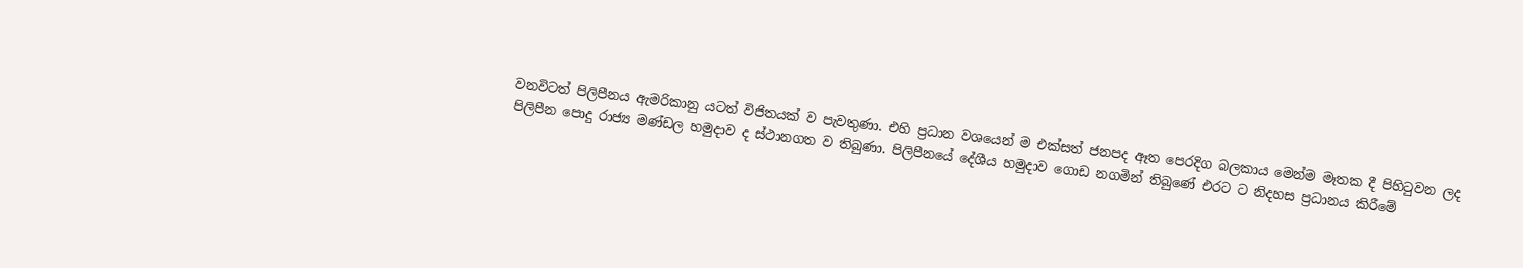වනවිටත් පිලිපීනය ඇමරිකානු යටත් විජිතයක් ව පැවතුණා. එහි ප්‍රධාන වශයෙන් ම එක්සත් ජනපද ඈත පෙරදිග බලකාය මෙන්ම මෑතක දී පිහිටුවන ලද පිලිපීන පොදු රාජ්‍ය මණ්ඩල හමුදාව ද ස්ථානගත ව තිබුණා. පිලිපීනයේ දේශීය හමුදාව ගොඩ නගමින් තිබුණේ එරට ට නිදහස ප්‍රධානය කිරීමේ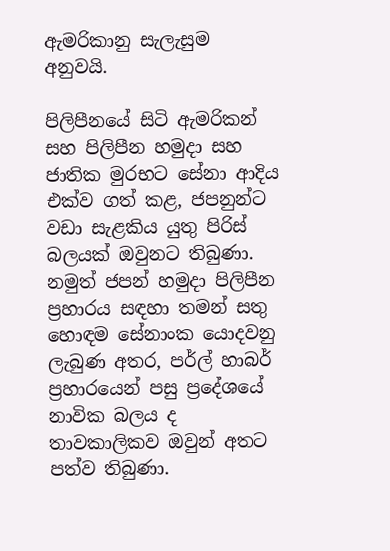ඇමරිකානු සැලැසුම අනුවයි.

පිලිපීනයේ සිටි ඇමරිකන් සහ පිලිපීන හමුදා සහ ජාතික මුරභට සේනා ආදිය එක්ව ගත් කළ, ජපනුන්ට වඩා සැළකිය යුතු පිරිස් බලයක් ඔවුනට තිබුණා. නමුත් ජපන් හමුදා පිලිපීන ප්‍රහාරය සඳහා තමන් සතු හොඳම සේනාංක යොදවනු ලැබුණ අතර, පර්ල් හාබර් ප්‍රහාරයෙන් පසු ප්‍රදේශයේ නාවික බලය ද තාවකාලිකව ඔවුන් අතට පත්ව තිබුණා.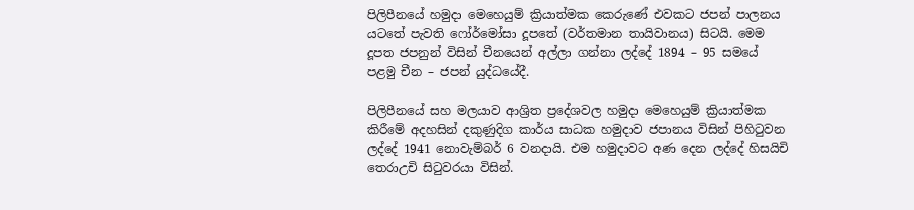පිලිපීනයේ හමුදා මෙහෙයුම් ක්‍රියාත්මක කෙරුණේ එවකට ජපන් පාලනය යටතේ පැවති ෆෝර්මෝසා දූපතේ (වර්තමාන තායිවානය) සිටයි. මෙම දූපත ජපනුන් විසින් චීනයෙන් අල්ලා ගන්නා ලද්දේ 1894 – 95 සමයේ පළමු චීන – ජපන් යුද්ධයේදී.

පිලිපීනයේ සහ මලයාව ආශ්‍රිත ප්‍රදේශවල හමුදා මෙහෙයුම් ක්‍රියාත්මක කිරීමේ අදහසින් දකුණුදිග කාර්ය සාධක හමුදාව ජපානය විසින් පිහිටුවන ලද්දේ 1941 නොවැම්බර් 6 වනදායි. එම හමුදාවට අණ දෙන ලද්දේ හිසයිචි තෙරාඋචි සිටුවරයා විසින්.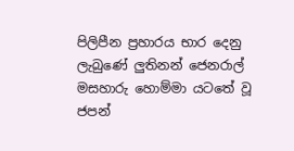පිලිපීන ප්‍රහාරය භාර දෙනු ලැබුණේ ලුතිනන් ජෙනරාල් මසහාරු හොම්මා යටතේ වූ ජපන්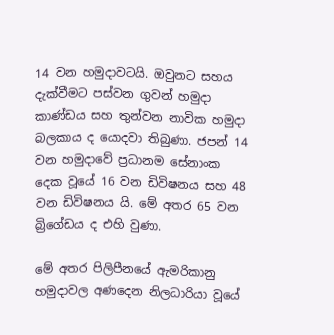14 වන හමුදාවටයි. ඔවුනට සහය දැක්වීමට පස්වන ගුවන් හමුදා කාණ්ඩය සහ තුන්වන නාවික හමුදා බලකාය ද යොදවා තිබුණා. ජපන් 14 වන හමුදාවේ ප්‍රධානම සේනාංක දෙක වූයේ 16 වන ඩිවිෂනය සහ 48 වන ඩිවිෂනය යි. මේ අතර 65 වන බ්‍රිගේඩය ද එහි වුණා.

මේ අතර පිලිපීනයේ ඇමරිකානු හමුදාවල අණදෙන නිලධාරියා වූයේ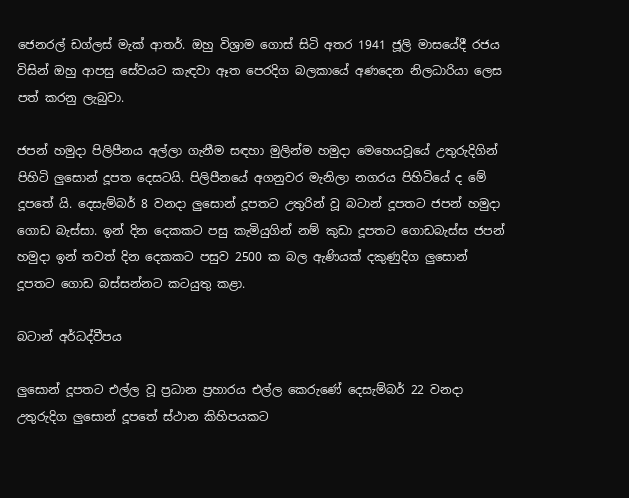ජෙනරල් ඩග්ලස් මැක් ආතර්. ඔහු විශ්‍රාම ගොස් සිටි අතර 1941 ජූලි මාසයේදී රජය විසින් ඔහු ආපසු සේවයට කැඳවා ඈත පෙරදිග බලකායේ අණදෙන නිලධාරියා ලෙස පත් කරනු ලැබුවා.

ජපන් හමුදා පිලිපීනය අල්ලා ගැනීම සඳහා මුලින්ම හමුදා මෙහෙයවූයේ උතුරුදිගින් පිහිටි ලුසොන් දූපත දෙසටයි. පිලිපීනයේ අගනුවර මැනිලා නගරය පිහිටියේ ද මේ දූපතේ යි. දෙසැම්බර් 8 වනදා ලුසොන් දූපතට උතුරින් වූ බටාන් දූපතට ජපන් හමුදා ගොඩ බැස්සා. ඉන් දින දෙකකට පසු කැමියුගින් නම් කුඩා දූපතට ගොඩබැස්ස ජපන් හමුදා ඉන් තවත් දින දෙකකට පසුව 2500 ක බල ඇණියක් දකුණුදිග ලුසොන් දූපතට ගොඩ බස්සන්නට කටයුතු කළා.

බටාන් අර්ධද්වීපය

ලුසොන් දූපතට එල්ල වූ ප්‍රධාන ප්‍රහාරය එල්ල කෙරුණේ දෙසැම්බර් 22 වනදා උතුරුදිග ලුසොන් දූපතේ ස්ථාන කිහිපයකට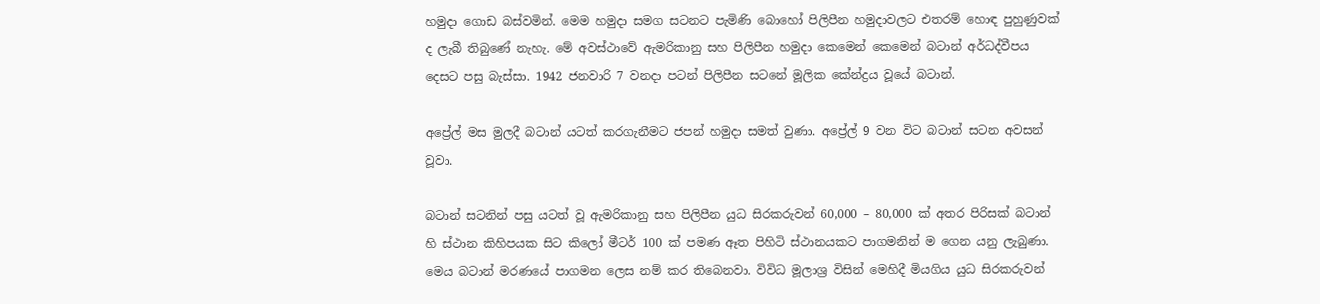හමුදා ගොඩ බස්වමින්. මෙම හමුදා සමග සටනට පැමිණි බොහෝ පිලිපීන හමුදාවලට එතරම් හොඳ පුහුණුවක් ද ලැබී තිබුණේ නැහැ. මේ අවස්ථාවේ ඇමරිකානු සහ පිලිපීන හමුදා කෙමෙන් කෙමෙන් බටාන් අර්ධද්වීපය දෙසට පසු බැස්සා. 1942 ජනවාරි 7 වනදා පටන් පිලිපීන සටනේ මූලික කේන්ද්‍රය වූයේ බටාන්.

අප්‍රේල් මස මුලදී බටාන් යටත් කරගැනීමට ජපන් හමුදා සමත් වුණා. අප්‍රේල් 9 වන විට බටාන් සටන අවසන් වූවා.

බටාන් සටනින් පසු යටත් වූ ඇමරිකානු සහ පිලිපීන යුධ සිරකරුවන් 60,000 – 80,000 ක් අතර පිරිසක් බටාන් හි ස්ථාන කිහිපයක සිට කිලෝ මීටර් 100 ක් පමණ ඈත පිහිටි ස්ථානයකට පාගමනින් ම ගෙන යනු ලැබුණා. මෙය බටාන් මරණයේ පාගමන ලෙස නම් කර තිබෙනවා. විවිධ මූලාශ්‍ර විසින් මෙහිදී මියගිය යුධ සිරකරුවන්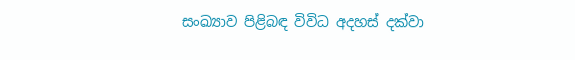සංඛ්‍යාව පිළිබඳ විවිධ අදහස් දක්වා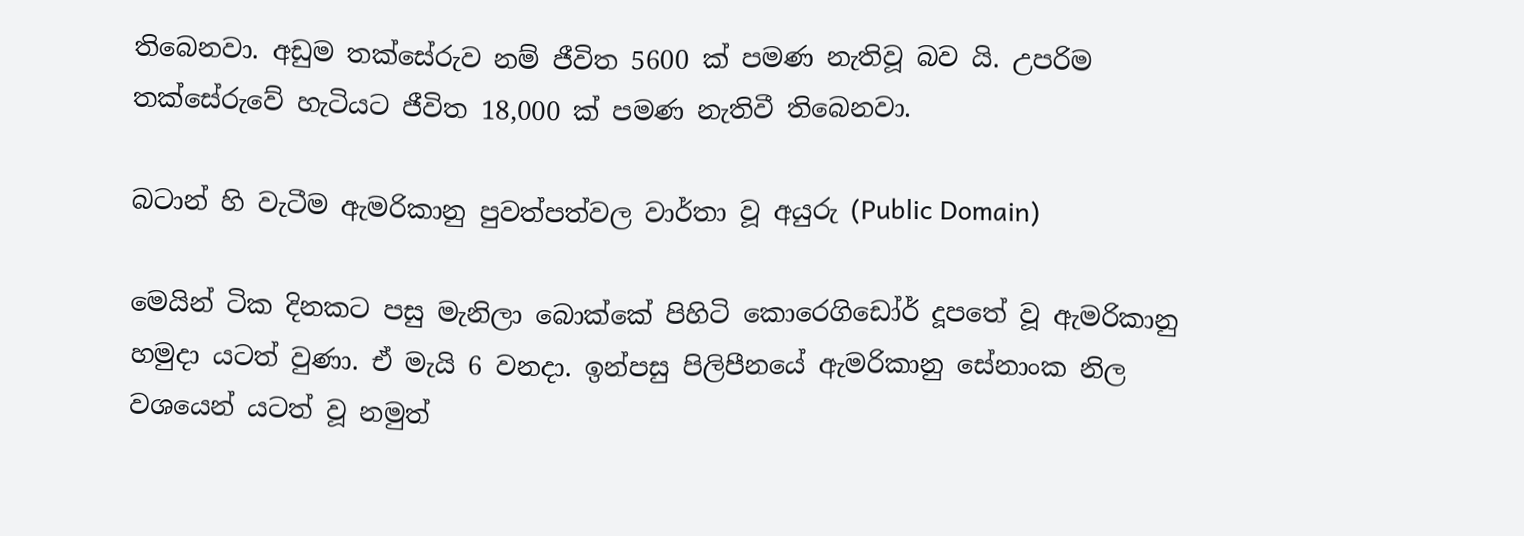තිබෙනවා. අඩුම තක්සේරුව නම් ජීවිත 5600 ක් පමණ නැතිවූ බව යි. උපරිම තක්සේරුවේ හැටියට ජීවිත 18,000 ක් පමණ නැතිවී තිබෙනවා.

බටාන් හි වැටීම ඇමරිකානු පුවත්පත්වල වාර්තා වූ අයුරු (Public Domain)

මෙයින් ටික දිනකට පසු මැනිලා බොක්කේ පිහිටි කොරෙගිඩෝර් දූපතේ වූ ඇමරිකානු හමුදා යටත් වුණා. ඒ මැයි 6 වනදා. ඉන්පසු පිලිපීනයේ ඇමරිකානු සේනාංක නිල වශයෙන් යටත් වූ නමුත්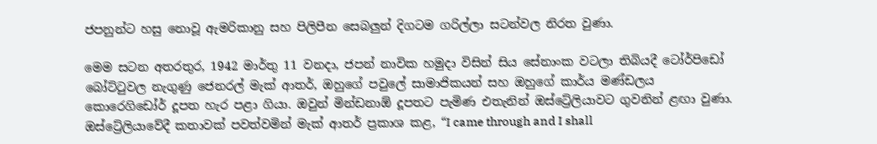ජපනුන්ට හසු නොවූ ඇමරිකානු සහ පිලිපීන සෙබලුන් දිගටම ගරිල්ලා සටන්වල නිරත වුණා.

මෙම සටන අතරතුර, 1942 මාර්තු 11 වනදා, ජපන් නාවික හමුදා විසින් සිය සේනාංක වටලා තිබියදී ටෝර්පිඩෝ බෝට්ටුවල නැගුණු ජෙනරල් මැක් ආතර්, ඔහුගේ පවුලේ සාමාජිකයන් සහ ඔහුගේ කාර්ය මණ්ඩලය කොරෙගිඩෝර් දූපත හැර පළා ගියා. ඔවුන් මින්ඩනාඕ දූපතට පැමිණ එතැනින් ඔස්ට්‍රේලියාවට ගුවනින් ළඟා වුණා. ඔස්ට්‍රේලියාවේදී කතාවක් පවත්වමින් මැක් ආතර් ප්‍රකාශ කළ, “I came through and I shall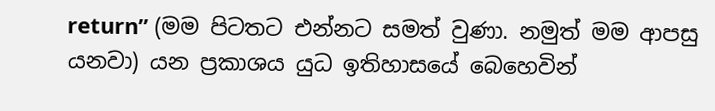return” (මම පිටතට එන්නට සමත් වුණා. නමුත් මම ආපසු යනවා) යන ප්‍රකාශය යුධ ඉතිහාසයේ බෙහෙවින්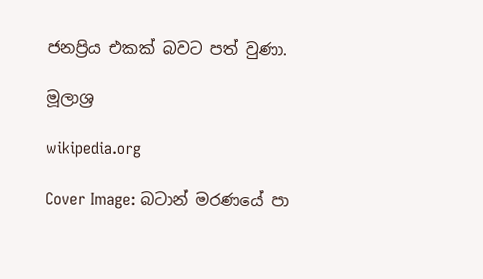ජනප්‍රිය එකක් බවට පත් වුණා.

මූලාශ්‍ර

wikipedia.org

Cover Image: බටාන් මරණයේ පා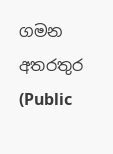ගමන අතරතුර (Public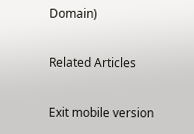Domain)

Related Articles

Exit mobile version